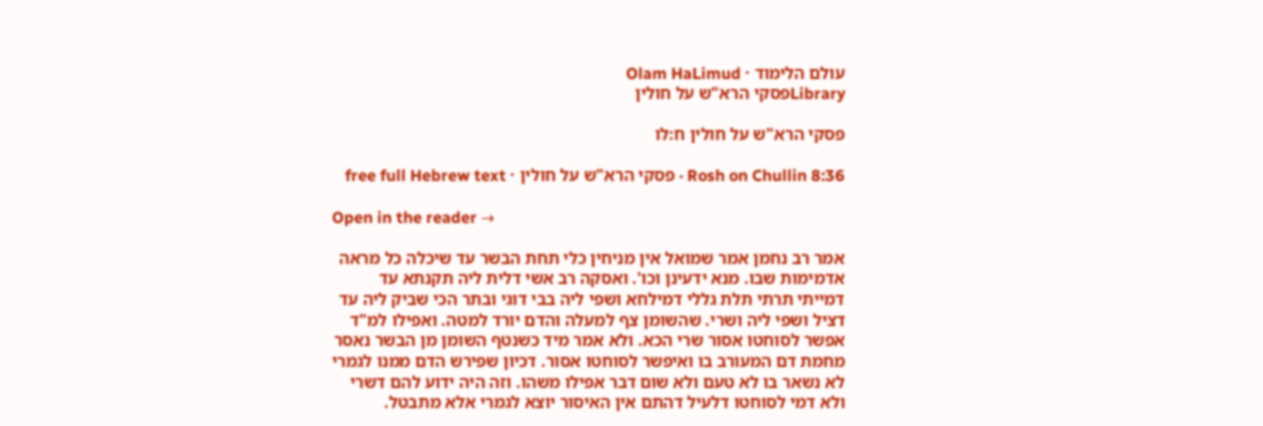עולם הלימוד · Olam HaLimud
Libraryפסקי הרא"ש על חולין

פסקי הרא"ש על חולין ח:לו

Rosh on Chullin 8:36 · פסקי הרא"ש על חולין · free full Hebrew text

Open in the reader →

אמר רב נחמן אמר שמואל אין מניחין כלי תחת הבשר עד שיכלה כל מראה אדמימות שבו. מנא ידעינן וכו'. ואסקה רב אשי דלית ליה תקנתא עד דמייתי תרתי תלת גללי דמילחא ושפי ליה בבי דוגי ובתר הכי שביק ליה עד דציל ושפי ליה ושרי. שהשומן צף למעלה והדם יורד למטה. ואפילו למ"ד אפשר לסוחטו אסור שרי הכא. ולא אמר מיד כשנטף השומן מן הבשר נאסר מחמת דם המעורב בו ואיפשר לסוחטו אסור. דכיון שפירש הדם ממנו לגמרי לא נשאר בו לא טעם ולא שום דבר אפילו משהו. וזה היה ידוע להם דשרי ולא דמי לסוחטו דלעיל דהתם אין האיסור יוצא לגמרי אלא מתבטל.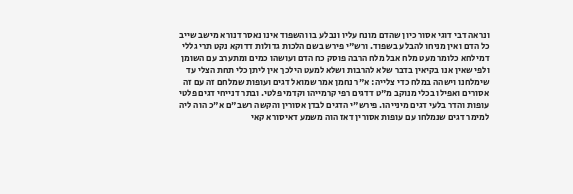ונראה דבי דוגי אסור כיון שהדם מונח עליו ונבלע בו והשפוד אינו נאסר דנורא מישב שייב כל הדם ואין מניחו להבלע בשפוד. ורש"י פירש בשם הלכות גדולות דדוקא נקט תרי גללי דמילחא כלומר מעט מלח אבל מלח הרבה פוסק כח הדם ועושהו כמים ומתערב עם השומן ולפי שאין אנו בקיאין בדבר שלא להרבות ושלא למעט הילכך אין ליתן כלי תחת הצלי עד שימלחנו וישהה במלח כדי צלייה: א"ר נחמן אמר שמואל דגים ועופות שמלחם זה עם זה אסורים ואפילו בכלי מנוקב מ"ט דדגים רפי קרמייהו וקדמי פלטי. ובתר דנייחי דגים פלטי עופות והדר בלעי דגים מינייהו. פירש"י הדגים לבדן אסורין והקשה רשב"ם א"כ הוה ליה למימר דגים שנמלחו עם עופות אסורין דאז הוה משמע דאיסורא קאי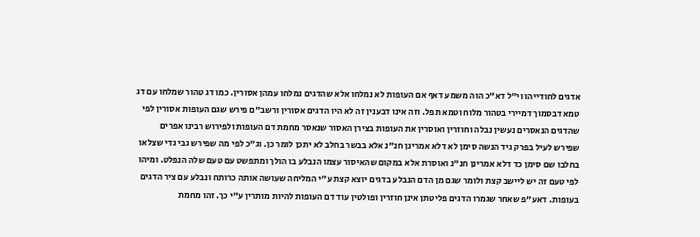אדגים לחודייהו וי"ל דא"כ הוה משמע דאף אם העופות לא נמלחו אלא שהדגים נמלחו עמהן אסורין. כמו דג טהור שמלחו עם דג טמא דבסמוך דמיירי בטהור מלוח וטמא תפל. וזה אינו דבענין זה לא היו הדגים אסורין ורשב"ם פירש שגם העופות אסורין לפי שהדגים הנאסרים נעשין נבלה וחוזרין ואוסרין את העופות בצירן האסור שנאסר מחמת דם העופות ולפירוש רבינו אפרים שפירש לעיל בפרק גיד הנשה סימן לא דלא אמרינן חנ"נ אלא בבשר בחלב לא יתכן לומר כן. וג"כ לפי מה שפירש גבי גדי שצלאו בחלבו שם סימן כד דלא אמרינן חנ"נ ואוסרת אלא במקום שהאיסור עצמו הנבלע בו הולך ומתפשט עם טעם שלה הנפלט. ומיהו לפי טעם זה יש ליישב קצת ולומר שגם מן הדם הנבלע בדגים יוצא קצת ע"י המליחה שעושה אותה כרותח ונבלע עם ציר הדגים בעופות. דאע"פ שאחר שגמרו הדגים פליטתן אינן חוזרין ופולטין עוד דם העופות להיות מותרין ע"י כך. זהו מחמת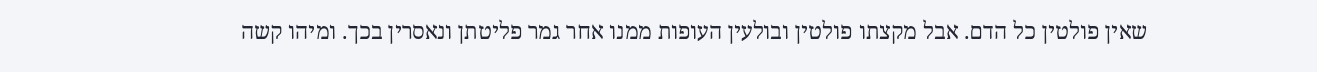שאין פולטין כל הדם. אבל מקצתו פולטין ובולעין העופות ממנו אחר גמר פליטתן ונאסרין בכך. ומיהו קשה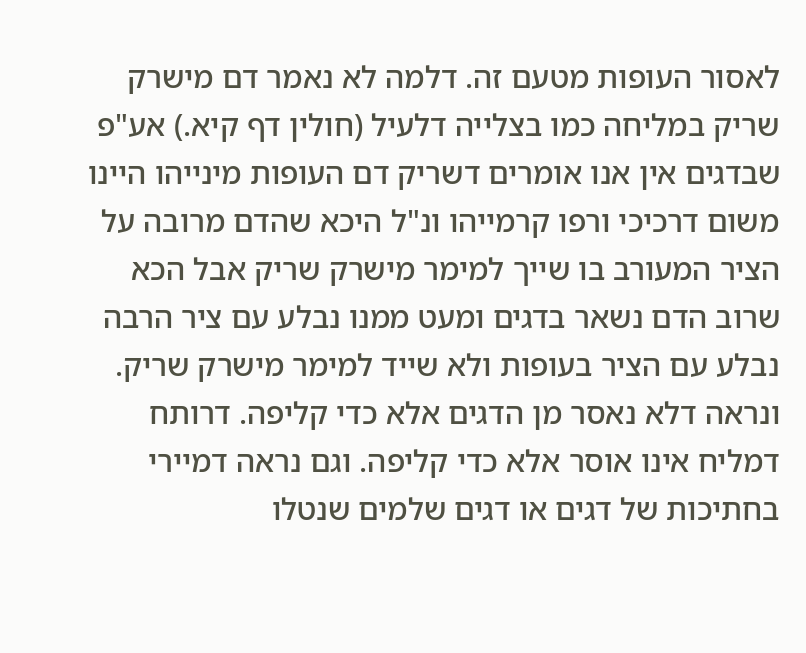לאסור העופות מטעם זה. דלמה לא נאמר דם מישרק שריק במליחה כמו בצלייה דלעיל (חולין דף קיא.) אע"פ שבדגים אין אנו אומרים דשריק דם העופות מינייהו היינו משום דרכיכי ורפו קרמייהו ונ"ל היכא שהדם מרובה על הציר המעורב בו שייך למימר מישרק שריק אבל הכא שרוב הדם נשאר בדגים ומעט ממנו נבלע עם ציר הרבה נבלע עם הציר בעופות ולא שייד למימר מישרק שריק. ונראה דלא נאסר מן הדגים אלא כדי קליפה. דרותח דמליח אינו אוסר אלא כדי קליפה. וגם נראה דמיירי בחתיכות של דגים או דגים שלמים שנטלו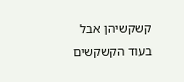קשקשיהן אבל בעוד הקשקשים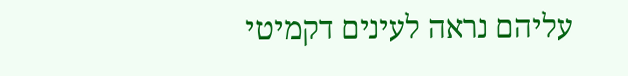עליהם נראה לעינים דקמיטי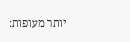יותר מעופות: